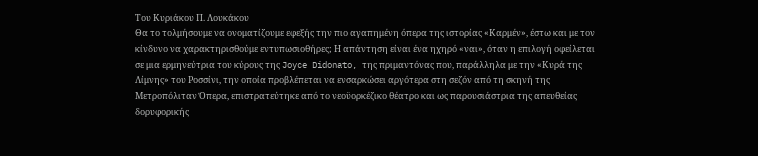Του Κυριάκου Π. Λουκάκου
Θα το τολμήσουμε να ονοματίζουμε εφεξής την πιο αγαπημένη όπερα της ιστορίας «Καρμέν», έστω και με τον κίνδυνο να χαρακτηρισθούμε εντυπωσιοθήρες; Η απάντηση είναι ένα ηχηρό «ναι», όταν η επιλογή οφείλεται σε μια ερμηνεύτρια του κύρους της Joyce Didonato, της πριμαντόνας που, παράλληλα με την «Κυρά της Λίμνης» του Ροσσίνι, την οποία προβλέπεται να ενσαρκώσει αργότερα στη σεζόν από τη σκηνή της Μετροπόλιταν Όπερα, επιστρατεύτηκε από το νεοϋορκέζικο θέατρο και ως παρουσιάστρια της απευθείας δορυφορικής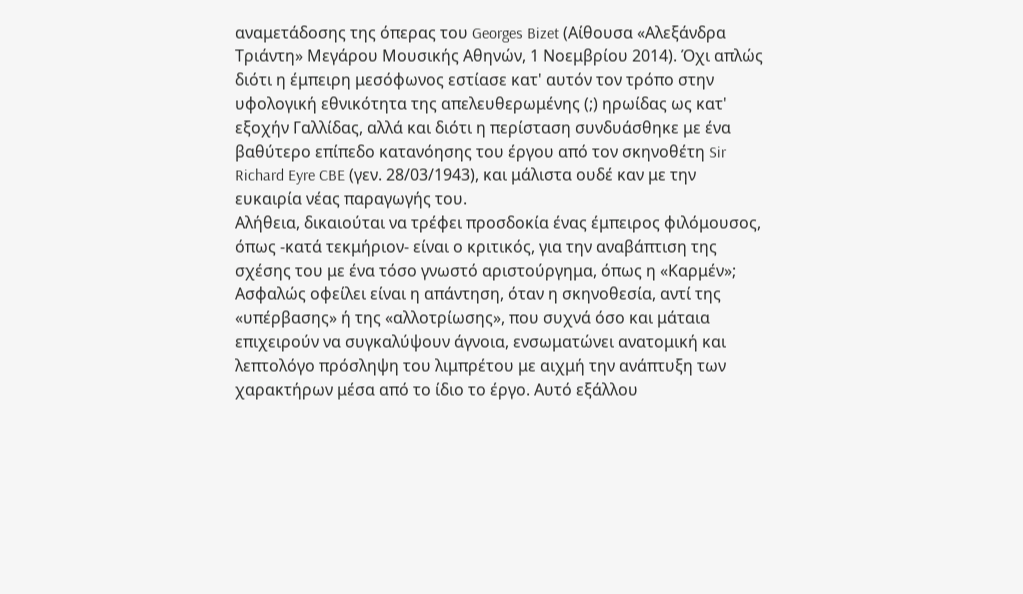αναμετάδοσης της όπερας του Georges Bizet (Αίθουσα «Αλεξάνδρα Τριάντη» Μεγάρου Μουσικής Αθηνών, 1 Νοεμβρίου 2014). Όχι απλώς διότι η έμπειρη μεσόφωνος εστίασε κατ' αυτόν τον τρόπο στην υφολογική εθνικότητα της απελευθερωμένης (;) ηρωίδας ως κατ' εξοχήν Γαλλίδας, αλλά και διότι η περίσταση συνδυάσθηκε με ένα βαθύτερο επίπεδο κατανόησης του έργου από τον σκηνοθέτη Sir Richard Eyre CBE (γεν. 28/03/1943), και μάλιστα ουδέ καν με την ευκαιρία νέας παραγωγής του.
Αλήθεια, δικαιούται να τρέφει προσδοκία ένας έμπειρος φιλόμουσος, όπως -κατά τεκμήριον- είναι ο κριτικός, για την αναβάπτιση της σχέσης του με ένα τόσο γνωστό αριστούργημα, όπως η «Καρμέν»; Ασφαλώς οφείλει είναι η απάντηση, όταν η σκηνοθεσία, αντί της «υπέρβασης» ή της «αλλοτρίωσης», που συχνά όσο και μάταια επιχειρούν να συγκαλύψουν άγνοια, ενσωματώνει ανατομική και λεπτολόγο πρόσληψη του λιμπρέτου με αιχμή την ανάπτυξη των χαρακτήρων μέσα από το ίδιο το έργο. Αυτό εξάλλου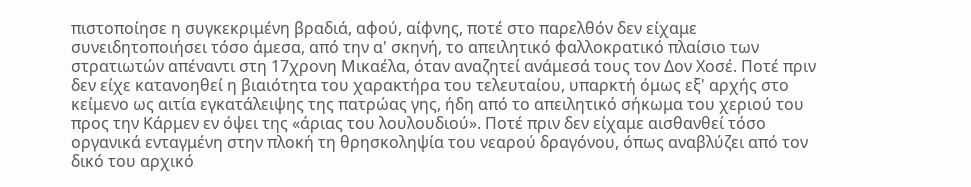πιστοποίησε η συγκεκριμένη βραδιά, αφού, αίφνης, ποτέ στο παρελθόν δεν είχαμε συνειδητοποιήσει τόσο άμεσα, από την α' σκηνή, το απειλητικό φαλλοκρατικό πλαίσιο των στρατιωτών απέναντι στη 17χρονη Μικαέλα, όταν αναζητεί ανάμεσά τους τον Δον Χοσέ. Ποτέ πριν δεν είχε κατανοηθεί η βιαιότητα του χαρακτήρα του τελευταίου, υπαρκτή όμως εξ' αρχής στο κείμενο ως αιτία εγκατάλειψης της πατρώας γης, ήδη από το απειλητικό σήκωμα του χεριού του προς την Κάρμεν εν όψει της «άριας του λουλουδιού». Ποτέ πριν δεν είχαμε αισθανθεί τόσο οργανικά ενταγμένη στην πλοκή τη θρησκοληψία του νεαρού δραγόνου, όπως αναβλύζει από τον δικό του αρχικό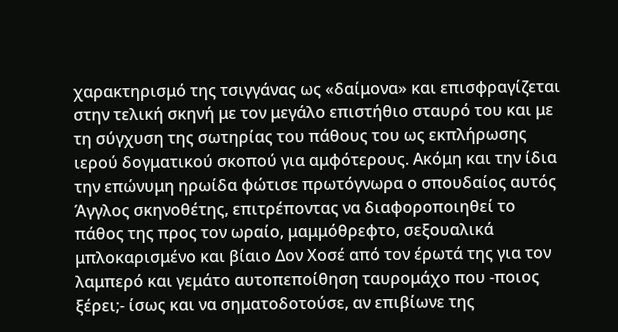χαρακτηρισμό της τσιγγάνας ως «δαίμονα» και επισφραγίζεται στην τελική σκηνή με τον μεγάλο επιστήθιο σταυρό του και με τη σύγχυση της σωτηρίας του πάθους του ως εκπλήρωσης ιερού δογματικού σκοπού για αμφότερους. Ακόμη και την ίδια την επώνυμη ηρωίδα φώτισε πρωτόγνωρα ο σπουδαίος αυτός Άγγλος σκηνοθέτης, επιτρέποντας να διαφοροποιηθεί το πάθος της προς τον ωραίο, μαμμόθρεφτο, σεξουαλικά μπλοκαρισμένο και βίαιο Δον Χοσέ από τον έρωτά της για τον λαμπερό και γεμάτο αυτοπεποίθηση ταυρομάχο που -ποιος ξέρει;- ίσως και να σηματοδοτούσε, αν επιβίωνε της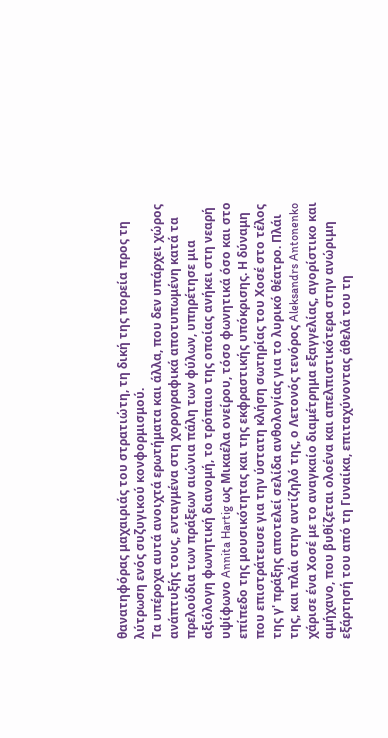θανατηφόρας μαχαιριάς του στρατιώτη, τη δική της πορεία προς τη λύτρωση ενός συζυγικού κονφορμισμού.
Τα υπέροχα αυτά ανοιχτά ερωτήματα και άλλα, που δεν υπάρχει χώρος ανάπτυξής τους, ενταγμένα στη χορογραφικά αποτυπωμένη κατά τα πρελούδια των πράξεων αιώνια πάλη των φύλων, υπηρέτησε μια αξιόλογη φωνητική διανομή, το τρόπαιο της οποίας ανήκει στη νεαρή υψίφωνο Annita Hartig ως Μικαέλα ονείρου, τόσο φωνητικά όσο και στο επίπεδο της μουσικότητας και της εκφραστικής υπόκρισης. Η δύναμη που επιστράτευσε για την ύστατη κλήση σωτηρίας του Χοσέ στο τέλος της γ' πράξης αποτελεί σελίδα ανθολογίας για το λυρικό θέατρο. Πλάι της, και πλάι στην αντίζηλό της, ο Λετονός τενόρος Aleksandrs Antonenko χάρισε ένα Χοσέ με το αναγκαίο διαμέτρημα εξαγγελίας, αγορίστικο και αμήχανο, που βυθίζεται ολοένα και απελπιστικότερα στην ανώριμη εξάρτησή του από τη Γυναίκα, επιταχύνοντας άθελά του τη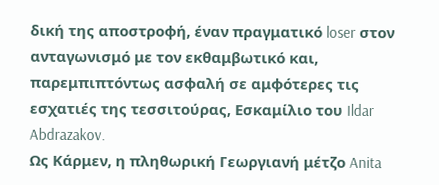δική της αποστροφή, έναν πραγματικό loser στον ανταγωνισμό με τον εκθαμβωτικό και, παρεμπιπτόντως ασφαλή σε αμφότερες τις εσχατιές της τεσσιτούρας, Εσκαμίλιο του Ildar Abdrazakov.
Ως Κάρμεν, η πληθωρική Γεωργιανή μέτζο Anita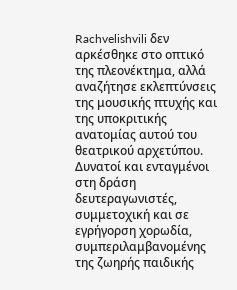Rachvelishvili δεν αρκέσθηκε στο οπτικό της πλεονέκτημα, αλλά αναζήτησε εκλεπτύνσεις της μουσικής πτυχής και της υποκριτικής ανατομίας αυτού του θεατρικού αρχετύπου. Δυνατοί και ενταγμένοι στη δράση δευτεραγωνιστές, συμμετοχική και σε εγρήγορση χορωδία, συμπεριλαμβανομένης της ζωηρής παιδικής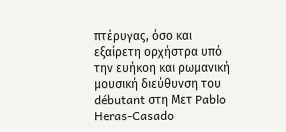πτέρυγας, όσο και εξαίρετη ορχήστρα υπό την ευήκοη και ρωμανική μουσική διεύθυνση του débutant στη Μετ Pablo Heras-Casado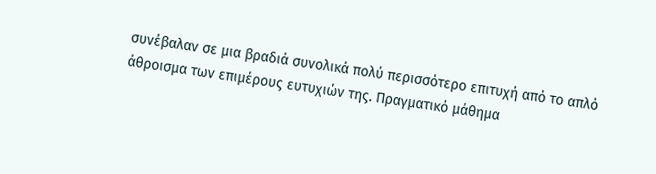συνέβαλαν σε μια βραδιά συνολικά πολύ περισσότερο επιτυχή από το απλό άθροισμα των επιμέρους ευτυχιών της. Πραγματικό μάθημα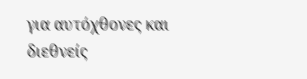για αυτόχθονες και διεθνείς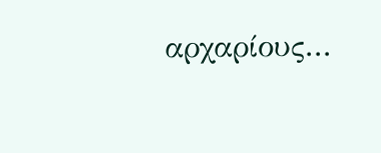αρχαρίους...